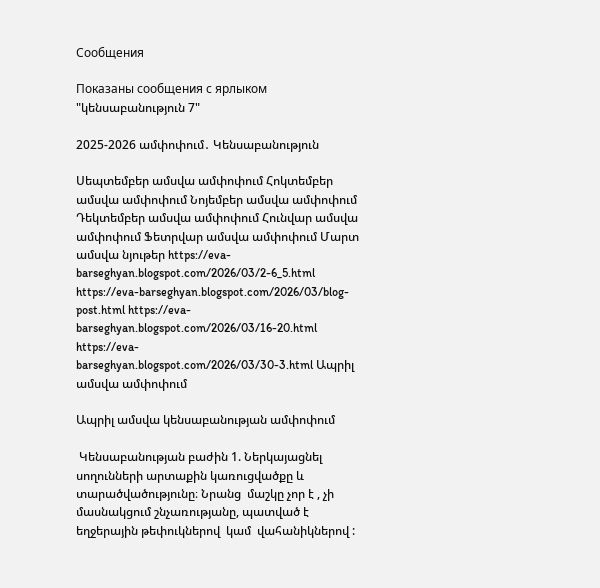Сообщения

Показаны сообщения с ярлыком "կենսաբանություն 7"

2025-2026 ամփոփում․ Կենսաբանություն

Սեպտեմբեր ամսվա ամփոփում Հոկտեմբեր ամսվա ամփոփում Նոյեմբեր ամսվա ամփոփում Դեկտեմբեր ամսվա ամփոփում Հունվար ամսվա ամփոփում Ֆետրվար ամսվա ամփոփում Մարտ ամսվա նյութեր https://eva-barseghyan.blogspot.com/2026/03/2-6_5.html https://eva-barseghyan.blogspot.com/2026/03/blog-post.html https://eva-barseghyan.blogspot.com/2026/03/16-20.html https://eva-barseghyan.blogspot.com/2026/03/30-3.html Ապրիլ ամսվա ամփոփում

Ապրիլ ամսվա կենսաբանության ամփոփում

 Կենսաբանության բաժին 1. Ներկայացնել սողունների արտաքին կառուցվածքը և տարածվածությունը։ Նրանց  մաշկը չոր է , չի մասնակցում շնչառությանը, պատված է  եղջերային թեփուկներով  կամ  վահանիկներով :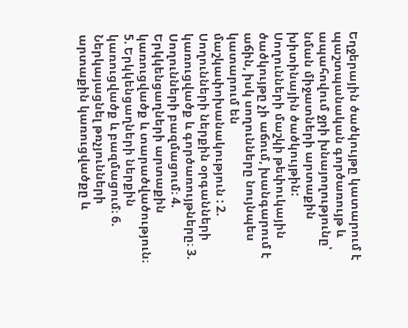Եղջերային ծածկույթը կատարում է պաշտպանական գործառույթ և ապահովում ջրի խնայողությունը՝ նման միջատների արտաքին խիտինային ծածկույթին: Սողունների մաշկի թեփուկային ծածկույթը չի աճում, խանգարում է աճին, իսկ սողունները նույնպես կատարում են  մաշկափոխանակություն : 2. Սողունների ներքին օրգանների կառուցվածք և գործառույթները։ 3. Սողունների բազմացում։ 4. Երկկենցաղների արտաքին կառուցվածք և տարածվածություն։ 5. Երկկենցաղների ներքին կառուցվածք և բազմացում։ 6. Ներկայացնել թռչյունների արտաքին կառուցվածքը և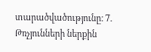տարածվածությունը։ 7. Թռչյունների ներքին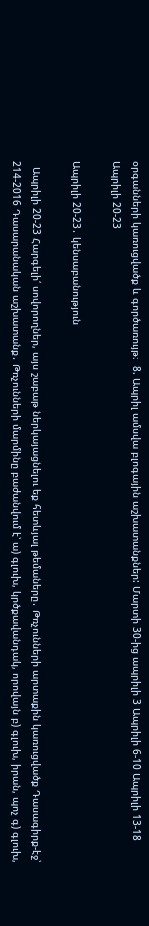օրգանների կառուցվածք և գործառույթ։  8. Ապրիլ ամսվա բլոգային աշխատանքներ: Մարտի 30-ից ապրիլի 3 Ապրիլի 6-10 Ապրիլի 13-18 Ապրիլի 20-23

Ապրիլի 20-23․ կենսաբանություն

  Ապրիլի 20-23 Հարգելի՛ սովորողներ, այս շաբաթ ներկայացնելու եք հետևյալ թեմաները․ Թռչունների արտաքին կառուցվածք Դասագիրք-էջ՝ 214-2016 Դասարանական աշխատանք․ Թռչունների մարմինը բաժանվում է՝ ա) գլուխ, կրծքավանդակ, որովայն բ) գլուխ, իրան, պոչ գ) գլուխ,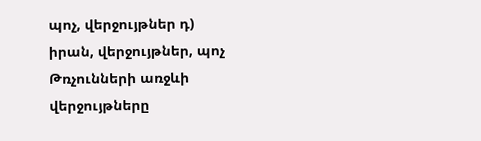պոչ, վերջույթներ դ) իրան, վերջույթներ, պոչ Թռչունների առջևի վերջույթները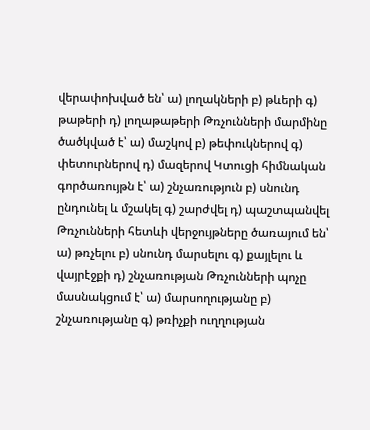վերափոխված են՝ ա) լողակների բ) թևերի գ) թաթերի դ) լողաթաթերի Թռչունների մարմինը ծածկված է՝ ա) մաշկով բ) թեփուկներով գ) փետուրներով դ) մազերով Կտուցի հիմնական գործառույթն է՝ ա) շնչառություն բ) սնունդ ընդունել և մշակել գ) շարժվել դ) պաշտպանվել Թռչունների հետևի վերջույթները ծառայում են՝ ա) թռչելու բ) սնունդ մարսելու գ) քայլելու և վայրէջքի դ) շնչառության Թռչունների պոչը մասնակցում է՝ ա) մարսողությանը բ) շնչառությանը գ) թռիչքի ուղղության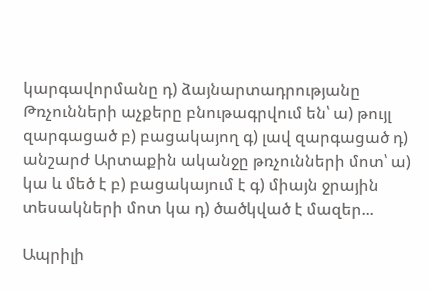կարգավորմանը դ) ձայնարտադրությանը Թռչունների աչքերը բնութագրվում են՝ ա) թույլ զարգացած բ) բացակայող գ) լավ զարգացած դ) անշարժ Արտաքին ականջը թռչունների մոտ՝ ա) կա և մեծ է բ) բացակայում է գ) միայն ջրային տեսակների մոտ կա դ) ծածկված է մազեր...

Ապրիլի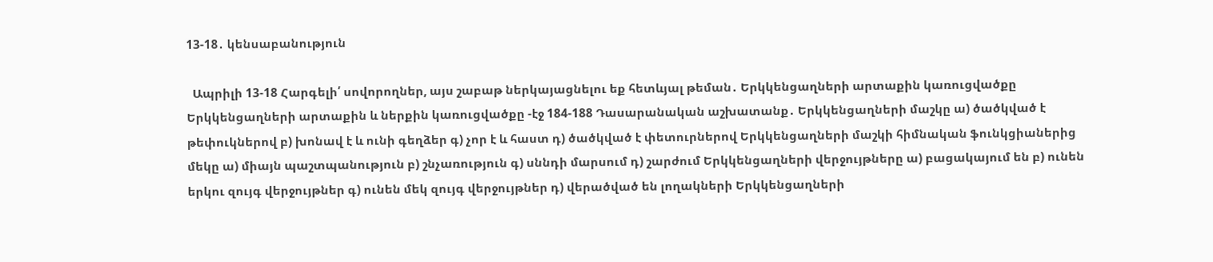13-18․ կենսաբանություն

  Ապրիլի 13-18 Հարգելի՛ սովորողներ, այս շաբաթ ներկայացնելու եք հետևյալ թեման․ Երկկենցաղների արտաքին կառուցվածքը Երկկենցաղների արտաքին և ներքին կառուցվածքը -էջ 184-188 Դասարանական աշխատանք․ Երկկենցաղների մաշկը ա) ծածկված է թեփուկներով բ) խոնավ է և ունի գեղձեր գ) չոր է և հաստ դ) ծածկված է փետուրներով Երկկենցաղների մաշկի հիմնական ֆունկցիաներից մեկը ա) միայն պաշտպանություն բ) շնչառություն գ) սննդի մարսում դ) շարժում Երկկենցաղների վերջույթները ա) բացակայում են բ) ունեն երկու զույգ վերջույթներ գ) ունեն մեկ զույգ վերջույթներ դ) վերածված են լողակների Երկկենցաղների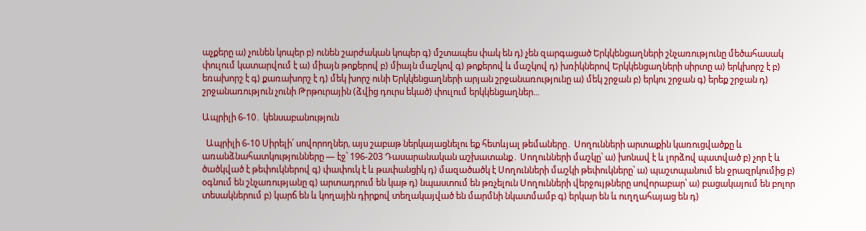աչքերը ա) չունեն կոպեր բ) ունեն շարժական կոպեր գ) մշտապես փակ են դ) չեն զարգացած Երկկենցաղների շնչառությունը մեծահասակ փուլում կատարվում է ա) միայն թոքերով բ) միայն մաշկով գ) թոքերով և մաշկով դ) խռիկներով Երկկենցաղների սիրտը ա) երկխորշ է բ) եռախորշ է գ) քառախորշ է դ) մեկ խորշ ունի Երկկենցաղների արյան շրջանառությունը ա) մեկ շրջան բ) երկու շրջան գ) երեք շրջան դ) շրջանառություն չունի Թրթուրային (ձվից դուրս եկած) փուլում երկկենցաղներ...

Ապրիլի 6-10․ կենսաբանություն

  Ապրիլի 6-10 Սիրելի՛ սովորողներ, այս շաբաթ ներկայացնելու եք հետևյալ թեմաները․ Սողունների արտաքին կառուցվածքը և առանձնահատկությունները — էջ՝ 196-203 Դասարանական աշխատանք․ Սողունների մաշկը՝ ա) խոնավ է և լորձով պատված բ) չոր է և ծածկված է թեփուկներով գ) փափուկ է և թափանցիկ դ) մազածածկ է Սողունների մաշկի թեփուկները՝ ա) պաշտպանում են ջրազրկումից բ) օգնում են շնչառությանը գ) արտադրում են կաթ դ) նպաստում են թռչելուն Սողունների վերջույթները սովորաբար՝ ա) բացակայում են բոլոր տեսակներում բ) կարճ են և կողային դիրքով տեղակայված են մարմնի նկատմամբ գ) երկար են և ուղղահայաց են դ)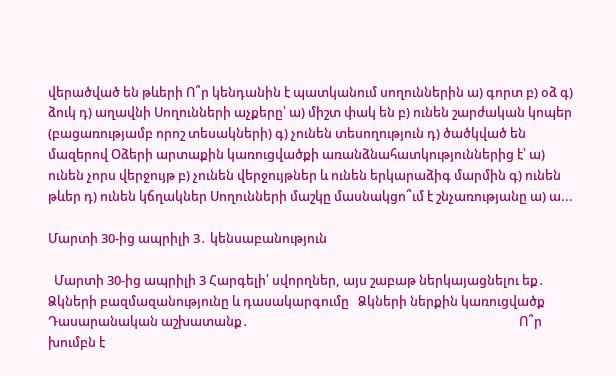վերածված են թևերի Ո՞ր կենդանին է պատկանում սողուններին ա) գորտ բ) օձ գ) ձուկ դ) աղավնի Սողունների աչքերը՝ ա) միշտ փակ են բ) ունեն շարժական կոպեր (բացառությամբ որոշ տեսակների) գ) չունեն տեսողություն դ) ծածկված են մազերով Օձերի արտաքին կառուցվածքի առանձնահատկություններից է՝ ա) ունեն չորս վերջույթ բ) չունեն վերջույթներ և ունեն երկարաձիգ մարմին գ) ունեն թևեր դ) ունեն կճղակներ Սողունների մաշկը մասնակցո՞ւմ է շնչառությանը ա) ա...

Մարտի 30-ից ապրիլի 3․ կենսաբանություն

  Մարտի 30-ից ապրիլի 3 Հարգելի՛ սվորղներ, այս շաբաթ ներկայացնելու եք․ Ձկների բազմազանությունը և դասակարգումը   Ձկների ներքին կառուցվածք Դասարանական աշխատանք․                                                                                          Ո՞ր խումբն է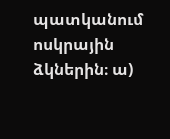պատկանում ոսկրային ձկներին։ ա)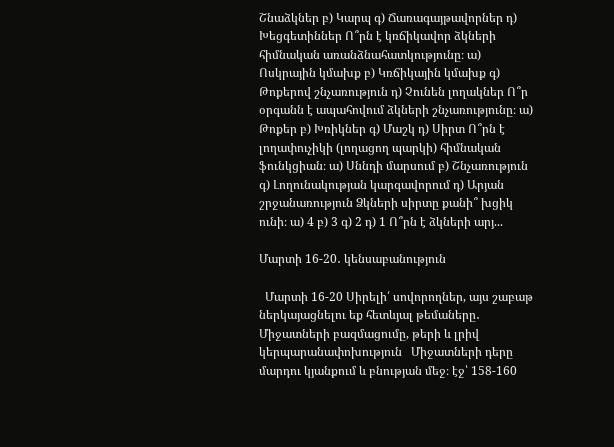Շնաձկներ բ) Կարպ գ) Ճառագայթավորներ դ) Խեցգետիններ Ո՞րն է կռճիկավոր ձկների հիմնական առանձնահատկությունը։ ա) Ոսկրային կմախք բ) Կռճիկային կմախք գ) Թոքերով շնչառություն դ) Չունեն լողակներ Ո՞ր օրգանն է ապահովում ձկների շնչառությունը։ ա) Թոքեր բ) Խռիկներ գ) Մաշկ դ) Սիրտ Ո՞րն է լողափուչիկի (լողացող պարկի) հիմնական ֆունկցիան։ ա) Սննդի մարսում բ) Շնչառություն գ) Լողունակության կարգավորում դ) Արյան շրջանառություն Ձկների սիրտը քանի՞ խցիկ ունի։ ա) 4 բ) 3 գ) 2 դ) 1 Ո՞րն է ձկների արյ...

Մարտի 16-20․ կենսաբանություն

  Մարտի 16-20 Սիրելի՛ սովորողներ, այս շաբաթ ներկայացնելու եք հետևյալ թեմաները․ Միջատների բազմացումը, թերի և լրիվ կերպարանափոխություն   Միջատների դերը մարդու կյանքում և բնության մեջ։ էջ՝ 158-160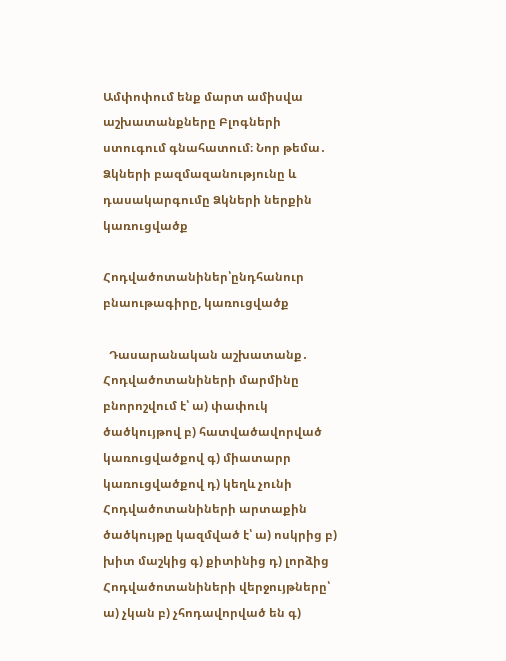Ամփոփում ենք մարտ ամիսվա աշխատանքները Բլոգների ստուգում գնահատում։ Նոր թեմա․ Ձկների բազմազանությունը և դասակարգումը Ձկների ներքին կառուցվածք

Հոդվածոտանիներ՝ընդհանուր բնաութագիրը, կառուցվածք

  Դասարանական աշխատանք․ Հոդվածոտանիների մարմինը բնորոշվում է՝ ա) փափուկ ծածկույթով բ) հատվածավորված կառուցվածքով գ) միատարր կառուցվածքով դ) կեղև չունի Հոդվածոտանիների արտաքին ծածկույթը կազմված է՝ ա) ոսկրից բ) խիտ մաշկից գ) քիտինից դ) լորձից Հոդվածոտանիների վերջույթները՝ ա) չկան բ) չհոդավորված են գ)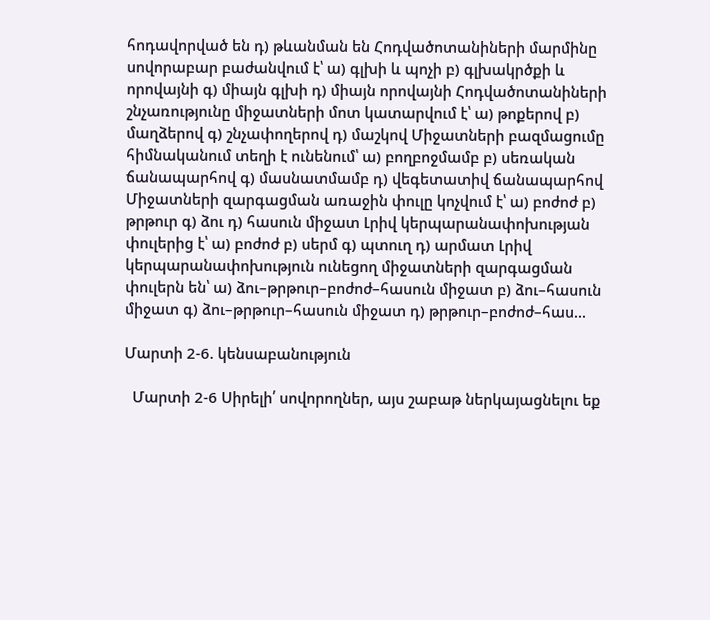հոդավորված են դ) թևանման են Հոդվածոտանիների մարմինը սովորաբար բաժանվում է՝ ա) գլխի և պոչի բ) գլխակրծքի և որովայնի գ) միայն գլխի դ) միայն որովայնի Հոդվածոտանիների շնչառությունը միջատների մոտ կատարվում է՝ ա) թոքերով բ) մաղձերով գ) շնչափողերով դ) մաշկով Միջատների բազմացումը հիմնականում տեղի է ունենում՝ ա) բողբոջմամբ բ) սեռական ճանապարհով գ) մասնատմամբ դ) վեգետատիվ ճանապարհով Միջատների զարգացման առաջին փուլը կոչվում է՝ ա) բոժոժ բ) թրթուր գ) ձու դ) հասուն միջատ Լրիվ կերպարանափոխության փուլերից է՝ ա) բոժոժ բ) սերմ գ) պտուղ դ) արմատ Լրիվ կերպարանափոխություն ունեցող միջատների զարգացման փուլերն են՝ ա) ձու–թրթուր–բոժոժ–հասուն միջատ բ) ձու–հասուն միջատ գ) ձու–թրթուր–հասուն միջատ դ) թրթուր–բոժոժ–հաս...

Մարտի 2-6. կենսաբանություն

  Մարտի 2-6 Սիրելի՛ սովորողներ, այս շաբաթ ներկայացնելու եք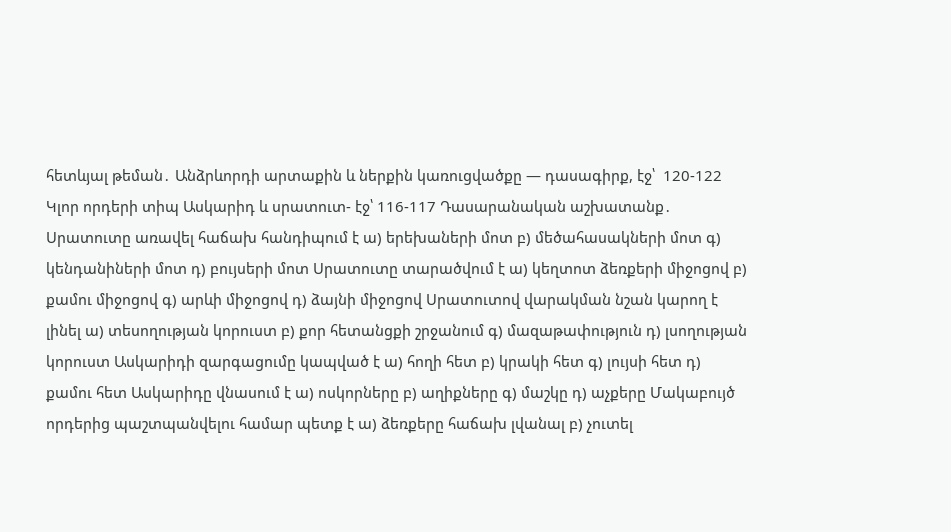հետևյալ թեման․ Անձրևորդի արտաքին և ներքին կառուցվածքը — դասագիրք, էջ՝  120-122 Կլոր որդերի տիպ Ասկարիդ և սրատուտ- էջ՝ 116-117 Դասարանական աշխատանք․ Սրատուտը առավել հաճախ հանդիպում է ա) երեխաների մոտ բ) մեծահասակների մոտ գ) կենդանիների մոտ դ) բույսերի մոտ Սրատուտը տարածվում է ա) կեղտոտ ձեռքերի միջոցով բ) քամու միջոցով գ) արևի միջոցով դ) ձայնի միջոցով Սրատուտով վարակման նշան կարող է լինել ա) տեսողության կորուստ բ) քոր հետանցքի շրջանում գ) մազաթափություն դ) լսողության կորուստ Ասկարիդի զարգացումը կապված է ա) հողի հետ բ) կրակի հետ գ) լույսի հետ դ) քամու հետ Ասկարիդը վնասում է ա) ոսկորները բ) աղիքները գ) մաշկը դ) աչքերը Մակաբույծ որդերից պաշտպանվելու համար պետք է ա) ձեռքերը հաճախ լվանալ բ) չուտել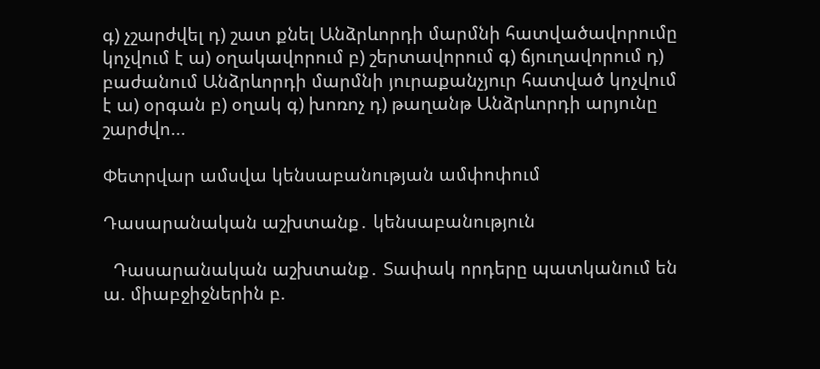գ) չշարժվել դ) շատ քնել Անձրևորդի մարմնի հատվածավորումը կոչվում է ա) օղակավորում բ) շերտավորում գ) ճյուղավորում դ) բաժանում Անձրևորդի մարմնի յուրաքանչյուր հատված կոչվում է ա) օրգան բ) օղակ գ) խոռոչ դ) թաղանթ Անձրևորդի արյունը շարժվո...

Փետրվար ամսվա կենսաբանության ամփոփում

Դասարանական աշխտանք․ կենսաբանություն

  Դասարանական աշխտանք․ Տափակ որդերը պատկանում են ա. միաբջիջներին բ.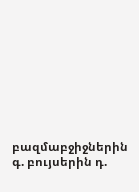բազմաբջիջներին գ. բույսերին դ.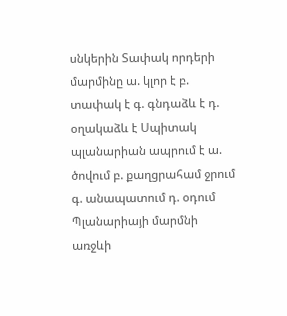սնկերին Տափակ որդերի մարմինը ա. կլոր է բ. տափակ է գ. գնդաձև է դ. օղակաձև է Սպիտակ պլանարիան ապրում է ա. ծովում բ. քաղցրահամ ջրում գ. անապատում դ. օդում Պլանարիայի մարմնի առջևի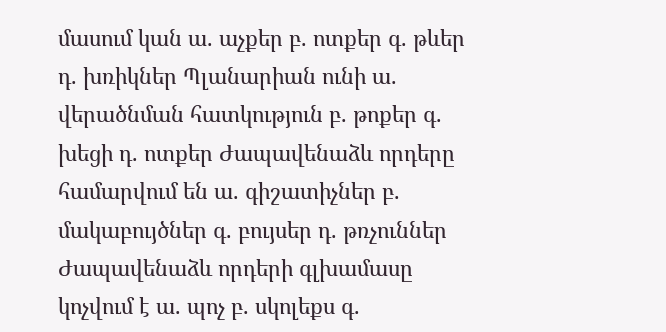մասում կան ա. աչքեր բ. ոտքեր գ. թևեր դ. խռիկներ Պլանարիան ունի ա. վերածնման հատկություն բ. թոքեր գ. խեցի դ. ոտքեր Ժապավենաձև որդերը համարվում են ա. գիշատիչներ բ. մակաբույծներ գ. բույսեր դ. թռչուններ Ժապավենաձև որդերի գլխամասը կոչվում է ա. պոչ բ. սկոլեքս գ.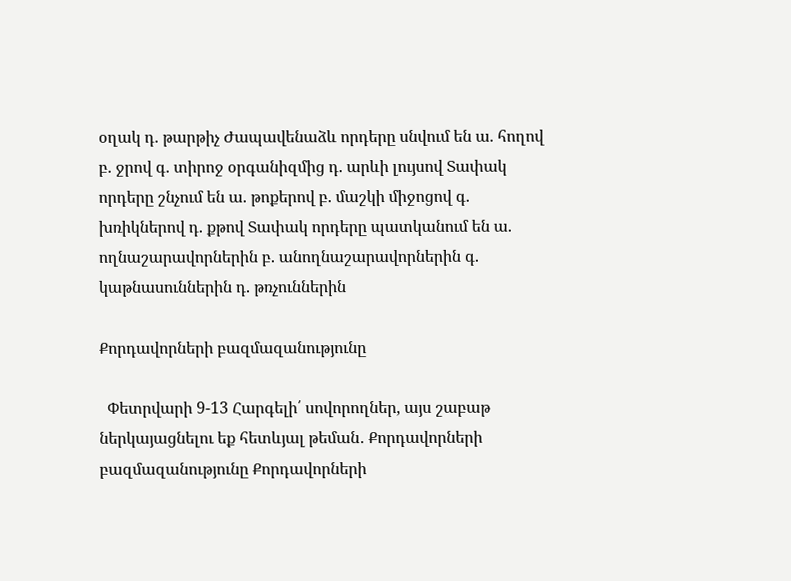օղակ դ. թարթիչ Ժապավենաձև որդերը սնվում են ա. հողով բ. ջրով գ. տիրոջ օրգանիզմից դ. արևի լույսով Տափակ որդերը շնչում են ա. թոքերով բ. մաշկի միջոցով գ. խռիկներով դ. քթով Տափակ որդերը պատկանում են ա. ողնաշարավորներին բ. անողնաշարավորներին գ. կաթնասուններին դ. թռչուններին

Քորդավորների բազմազանությունը

  Փետրվարի 9-13 Հարգելի՛ սովորողներ, այս շաբաթ ներկայացնելու եք հետևյալ թեման․ Քորդավորների բազմազանությունը Քորդավորների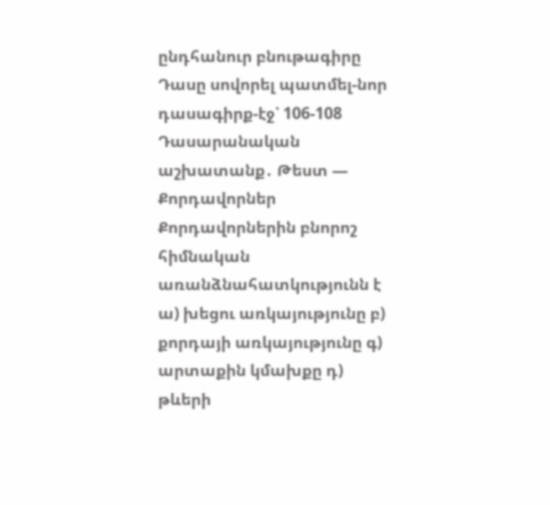ընդհանուր բնութագիրը Դասը սովորել պատմել-նոր դասագիրք-էջ՝ 106-108 Դասարանական աշխատանք․ Թեստ — Քորդավորներ Քորդավորներին բնորոշ հիմնական առանձնահատկությունն է ա) խեցու առկայությունը բ) քորդայի առկայությունը գ) արտաքին կմախքը դ) թևերի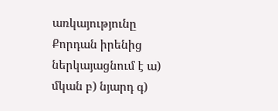առկայությունը Քորդան իրենից ներկայացնում է ա) մկան բ) նյարդ գ)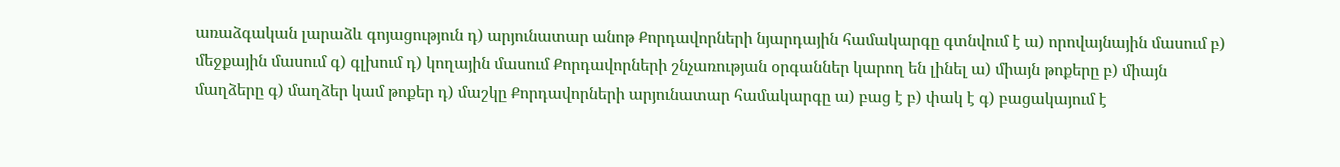առաձգական լարաձև գոյացություն դ) արյունատար անոթ Քորդավորների նյարդային համակարգը գտնվում է ա) որովայնային մասում բ) մեջքային մասում գ) գլխում դ) կողային մասում Քորդավորների շնչառության օրգաններ կարող են լինել ա) միայն թոքերը բ) միայն մաղձերը գ) մաղձեր կամ թոքեր դ) մաշկը Քորդավորների արյունատար համակարգը ա) բաց է բ) փակ է գ) բացակայում է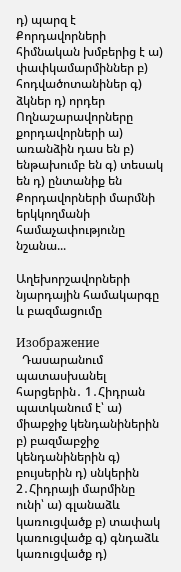դ) պարզ է Քորդավորների հիմնական խմբերից է ա) փափկամարմիններ բ) հոդվածոտանիներ գ) ձկներ դ) որդեր Ողնաշարավորները քորդավորների ա) առանձին դաս են բ) ենթախումբ են գ) տեսակ են դ) ընտանիք են Քորդավորների մարմնի երկկողմանի համաչափությունը նշանա...

Աղեխորշավորների նյարդային համակարգը և բազմացումը

Изображение
  Դասարանում պատասխանել հարցերին․ 1․Հիդրան պատկանում է՝ ա) միաբջիջ կենդանիներին բ) բազմաբջիջ կենդանիներին գ) բույսերին դ) սնկերին 2․Հիդրայի մարմինը ունի՝ ա) գլանաձև կառուցվածք բ) տափակ կառուցվածք գ) գնդաձև կառուցվածք դ)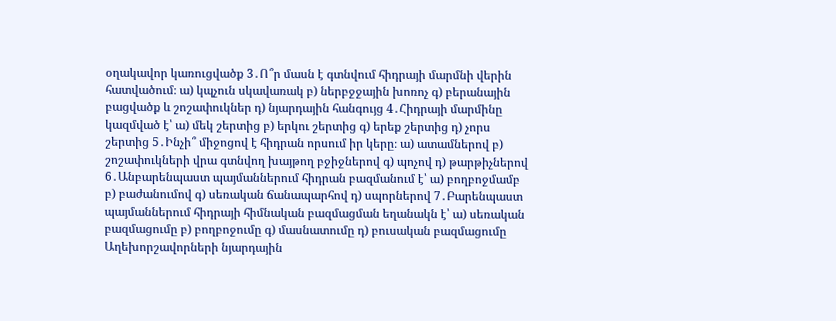օղակավոր կառուցվածք 3․Ո՞ր մասն է գտնվում հիդրայի մարմնի վերին հատվածում։ ա) կպչուն սկավառակ բ) ներբջջային խոռոչ գ) բերանային բացվածք և շոշափուկներ դ) նյարդային հանգույց 4․Հիդրայի մարմինը կազմված է՝ ա) մեկ շերտից բ) երկու շերտից գ) երեք շերտից դ) չորս շերտից 5․Ինչի՞ միջոցով է հիդրան որսում իր կերը։ ա) ատամներով բ) շոշափուկների վրա գտնվող խայթող բջիջներով գ) պոչով դ) թարթիչներով 6․Անբարենպաստ պայմաններում հիդրան բազմանում է՝ ա) բողբոջմամբ բ) բաժանումով գ) սեռական ճանապարհով դ) սպորներով 7․Բարենպաստ պայմաններում հիդրայի հիմնական բազմացման եղանակն է՝ ա) սեռական բազմացումը բ) բողբոջումը գ) մասնատումը դ) բուսական բազմացումը Աղեխորշավորների նյարդային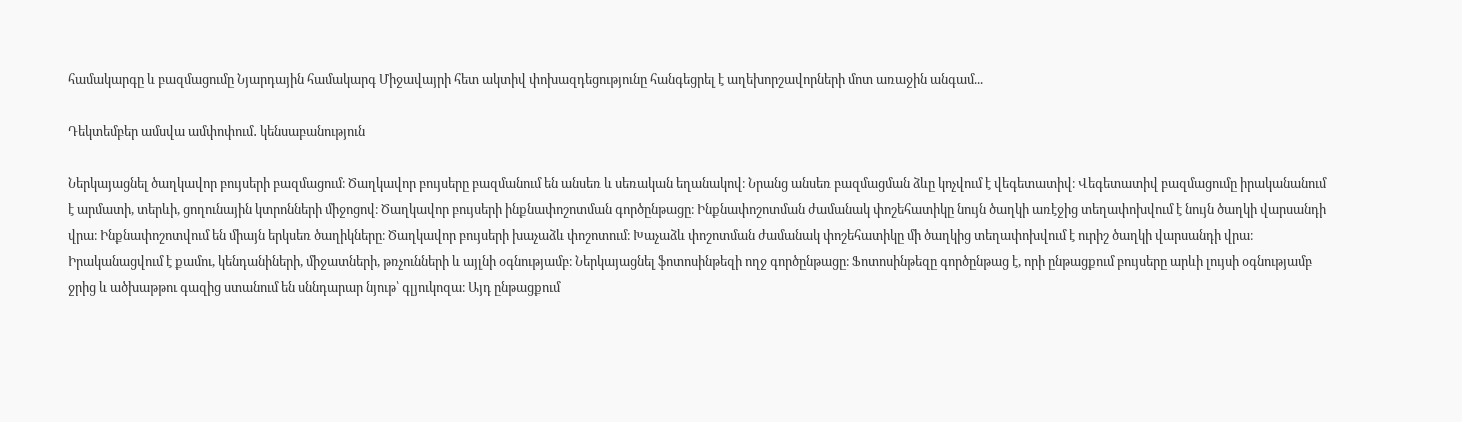համակարգը և բազմացումը Նյարդային համակարգ Միջավայրի հետ ակտիվ փոխազդեցությունը հանգեցրել է աղեխորշավորների մոտ առաջին անգամ...

Դեկտեմբեր ամսվա ամփոփում․ կենսաբանություն

Ներկայացնել ծաղկավոր բույսերի բազմացում։ Ծաղկավոր բույսերը բազմանում են անսեռ և սեռական եղանակով։ Նրանց անսեռ բազմացման ձևը կոչվում է վեգետատիվ։ Վեգետատիվ բազմացումը իրականանում է արմատի, տերևի, ցողունային կտրոնների միջոցով։ Ծաղկավոր բույսերի ինքնափոշոտման գործընթացը։ Ինքնափոշոտման ժամանակ փոշեհատիկը նույն ծաղկի առէջից տեղափոխվում է նույն ծաղկի վարսանդի վրա։ Ինքնափոշոտվում են միայն երկսեռ ծաղիկները։ Ծաղկավոր բույսերի խաչաձև փոշոտում։ Խաչաձև փոշոտման ժամանակ փոշեհատիկը մի ծաղկից տեղափոխվում է ուրիշ ծաղկի վարսանդի վրա։ Իրականացվում է քամու, կենդանիների, միջատների, թռչունների և այլնի օգնությամբ։ Ներկայացնել ֆոտոսինթեզի ողջ գործընթացը։ Ֆոտոսինթեզը գործընթաց է, որի ընթացքում բույսերը արևի լույսի օգնությամբ ջրից և ածխաթթու գազից ստանում են սննդարար նյութ՝ գլյուկոզա։ Այդ ընթացքում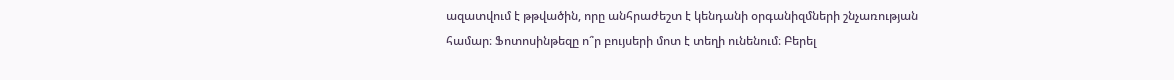ազատվում է թթվածին, որը անհրաժեշտ է կենդանի օրգանիզմների շնչառության համար։ Ֆոտոսինթեզը ո՞ր բույսերի մոտ է տեղի ունենում։ Բերել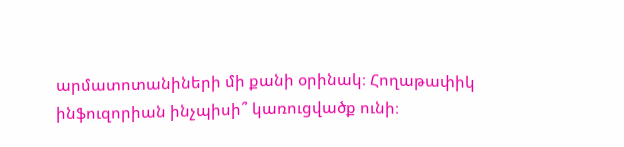արմատոտանիների մի քանի օրինակ։ Հողաթափիկ ինֆուզորիան ինչպիսի՞ կառուցվածք ունի։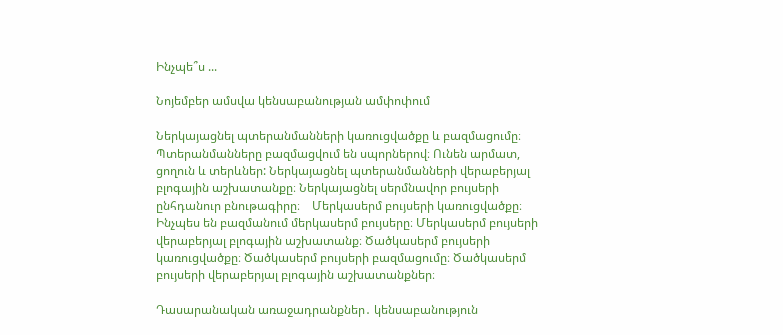Ինչպե՞ս ...

Նոյեմբեր ամսվա կենսաբանության ամփոփում

Ներկայացնել պտերանմանների կառուցվածքը և բազմացումը։ Պտերանմանները բազմացվում են սպորներով։ Ունեն արմատ, ցողուն և տերևներ: Ներկայացնել պտերանմանների վերաբերյալ բլոգային աշխատանքը։ Ներկայացնել սերմնավոր բույսերի ընհդանուր բնութագիրը։    Մերկասերմ բույսերի կառուցվածքը։ Ինչպես են բազմանում մերկասերմ բույսերը։ Մերկասերմ բույսերի վերաբերյալ բլոգային աշխատանք։ Ծածկասերմ բույսերի կառուցվածքը։ Ծածկասերմ բույսերի բազմացումը։ Ծածկասերմ բույսերի վերաբերյալ բլոգային աշխատանքներ։

Դասարանական առաջադրանքներ․ կենսաբանություն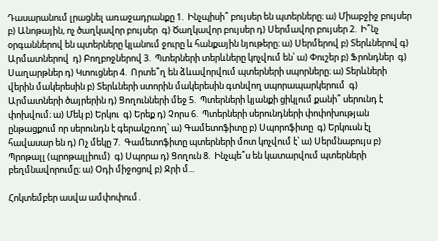Դասարանում լրացնել առաջադրանքը 1.  Ինչպիսի՞ բույսեր են պտերները։ ա) Միաբջիջ բույսեր բ) Անոթային, ոչ ծաղկավոր բույսեր  գ) Ծաղկավոր բույսեր դ) Սերմավոր բույսեր 2.  Ի՞նչ օրգաններով են պտերները կլանում ջուրը և հանքային նյութերը։ ա) Սերմերով բ) Տերևներով գ) Արմատներով  դ) Բողբոջներով 3.  Պտերների տերևները կոչվում են՝ ա) Փուշեր բ) Ֆրոնդներ  գ) Սաղարթներ դ) Կտուցներ 4.  Որտե՞ղ են ձևավորվում պտերների սպորները։ ա) Տերևների վերին մակերեսին բ) Տերևների ստորին մակերեսին գտնվող սպորապարկերում  գ) Արմատների ծայրերին դ) Ցողունների մեջ 5.  Պտերների կյանքի ցիկլում քանի՞ սերունդ է փոխվում։ ա) Մեկ բ) Երկու  գ) Երեք դ) Չորս 6.  Պտերների սերունդների փոփոխության ընթացքում որ սերունդն է գերակշռող՝ ա) Գամետոֆիտը բ) Սպորոֆիտը  գ) Երկուսն էլ հավասար են դ) Ոչ մեկը 7.  Գամետոֆիտը պտերների մոտ կոչվում է՝ ա) Սերմնաբույս բ) Պրոթալլ (պրոթալլիում)  գ) Սպորա դ) Ցողուն 8.  Ինչպե՞ս են կատարվում պտերների բեղմնավորումը։ ա) Օդի միջոցով բ) Ջրի մ...

Հոկտեմբեր ասվա ամփոփում․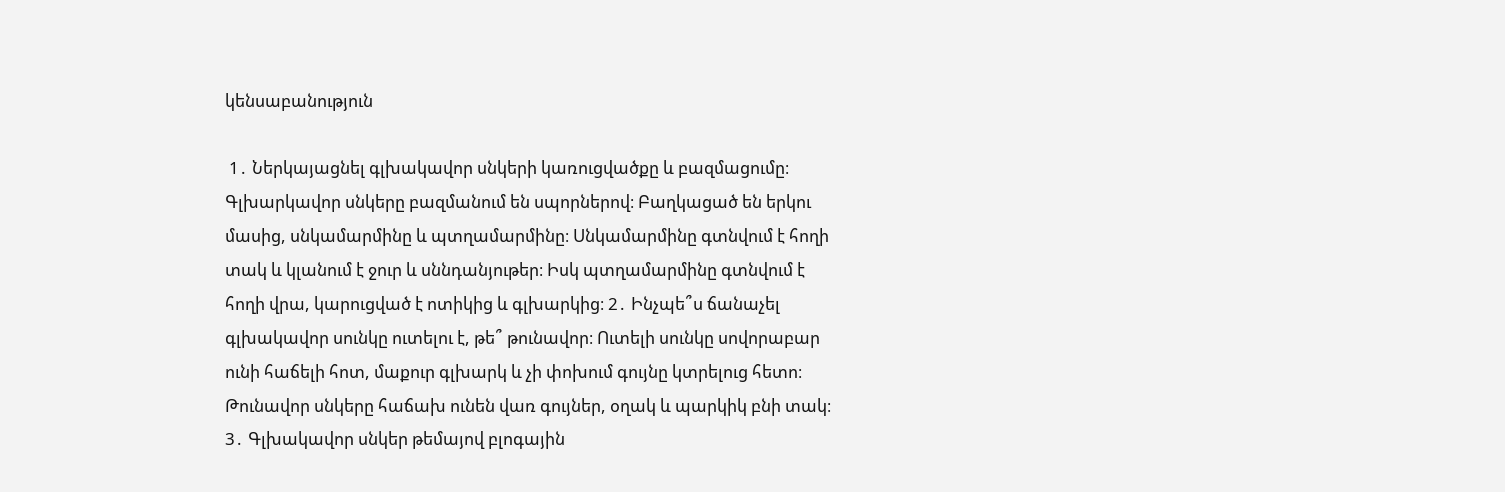կենսաբանություն

 1․ Ներկայացնել գլխակավոր սնկերի կառուցվածքը և բազմացումը։ Գլխարկավոր սնկերը բազմանում են սպորներով։ Բաղկացած են երկու մասից, սնկամարմինը և պտղամարմինը։ Սնկամարմինը գտնվում է հողի տակ և կլանում է ջուր և սննդանյութեր։ Իսկ պտղամարմինը գտնվում է հողի վրա, կարուցված է ոտիկից և գլխարկից։ 2․ Ինչպե՞ս ճանաչել գլխակավոր սունկը ուտելու է, թե՞ թունավոր։ Ուտելի սունկը սովորաբար ունի հաճելի հոտ, մաքուր գլխարկ և չի փոխում գույնը կտրելուց հետո։ Թունավոր սնկերը հաճախ ունեն վառ գույներ, օղակ և պարկիկ բնի տակ։ 3․ Գլխակավոր սնկեր թեմայով բլոգային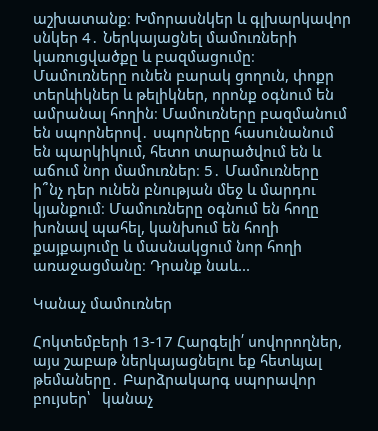աշխատանք։ Խմորասնկեր և գլխարկավոր սնկեր 4․ Ներկայացնել մամուռների կառուցվածքը և բազմացումը։ Մամուռները ունեն բարակ ցողուն, փոքր տերևիկներ և թելիկներ, որոնք օգնում են ամրանալ հողին։ Մամուռները բազմանում են սպորներով․ սպորները հասունանում են պարկիկում, հետո տարածվում են և աճում նոր մամուռներ։ 5․ Մամուռները ի՞նչ դեր ունեն բնության մեջ և մարդու կյանքում։ Մամուռները օգնում են հողը խոնավ պահել, կանխում են հողի քայքայումը և մասնակցում նոր հողի առաջացմանը։ Դրանք նաև...

Կանաչ մամուռներ

Հոկտեմբերի 13-17 Հարգելի՛ սովորողներ, այս շաբաթ ներկայացնելու եք հետևյալ թեմաները․ Բարձրակարգ սպորավոր բույսեր՝   կանաչ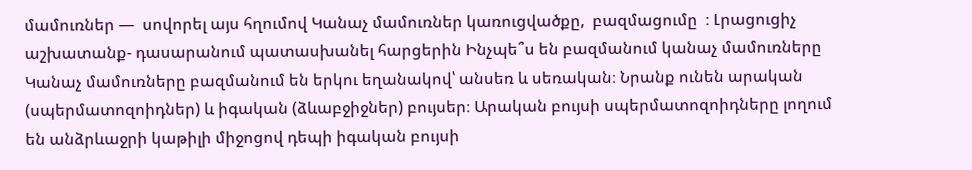մամուռներ —  սովորել այս հղումով Կանաչ մամուռներ կառուցվածքը,  բազմացումը  ։ Լրացուցիչ աշխատանք- դասարանում պատասխանել հարցերին Ինչպե՞ս են բազմանում կանաչ մամուռները Կանաչ մամուռները բազմանում են երկու եղանակով՝ անսեռ և սեռական։ Նրանք ունեն արական (սպերմատոզոիդներ) և իգական (ձևաբջիջներ) բույսեր։ Արական բույսի սպերմատոզոիդները լողում են անձրևաջրի կաթիլի միջոցով դեպի իգական բույսի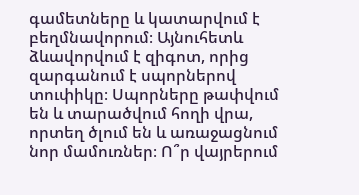գամետները և կատարվում է բեղմնավորում։ Այնուհետև ձևավորվում է զիգոտ, որից զարգանում է սպորներով տուփիկը։ Սպորները թափվում են և տարածվում հողի վրա, որտեղ ծլում են և առաջացնում նոր մամուռներ։ Ո՞ր վայրերում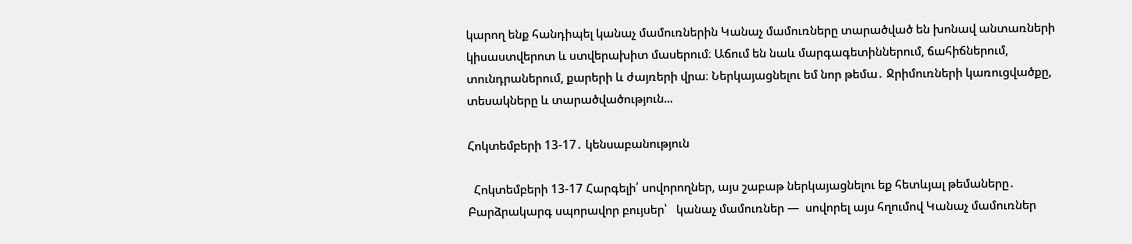կարող ենք հանդիպել կանաչ մամուռներին Կանաչ մամուռները տարածված են խոնավ անտառների կիսաստվերոտ և ստվերախիտ մասերում։ Աճում են նաև մարգագետիններում, ճահիճներում, տունդրաներում, քարերի և ժայռերի վրա։ Ներկայացնելու եմ նոր թեմա․ Ջրիմուռների կառուցվածքը, տեսակները և տարածվածություն...

Հոկտեմբերի 13-17․ կենսաբանություն

  Հոկտեմբերի 13-17 Հարգելի՛ սովորողներ, այս շաբաթ ներկայացնելու եք հետևյալ թեմաները․ Բարձրակարգ սպորավոր բույսեր՝   կանաչ մամուռներ —  սովորել այս հղումով Կանաչ մամուռներ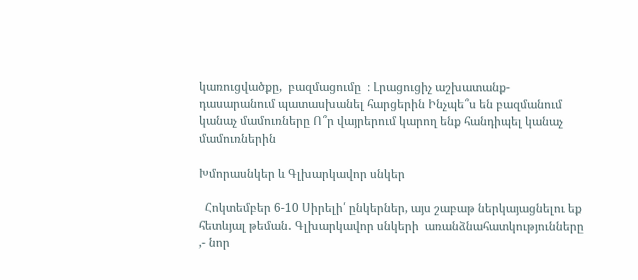կառուցվածքը,  բազմացումը  ։ Լրացուցիչ աշխատանք- դասարանում պատասխանել հարցերին Ինչպե՞ս են բազմանում կանաչ մամուռները Ո՞ր վայրերում կարող ենք հանդիպել կանաչ մամուռներին

Խմորասնկեր և Գլխարկավոր սնկեր

  Հոկտեմբեր 6-10 Սիրելի՛ ընկերներ, այս շաբաթ ներկայացնելու եք հետևյալ թեման․ Գլխարկավոր սնկերի  առանձնահատկությունները ,- նոր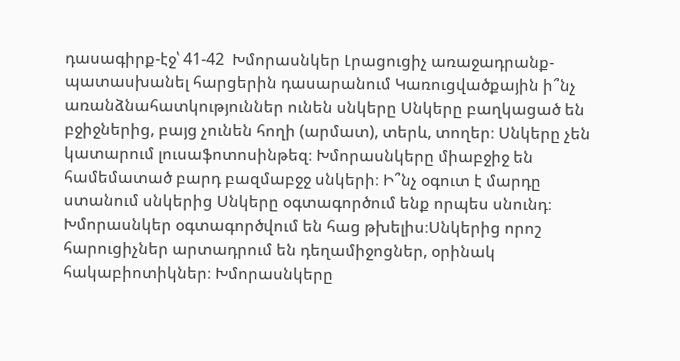դասագիրք-էջ՝ 41-42  Խմորասնկեր Լրացուցիչ առաջադրանք-պատասխանել հարցերին դասարանում Կառուցվածքային ի՞նչ առանձնահատկություններ ունեն սնկերը Սնկերը բաղկացած են բջիջներից, բայց չունեն հողի (արմատ), տերև, տողեր։ Սնկերը չեն կատարում լուսաֆոտոսինթեզ։ Խմորասնկերը միաբջիջ են համեմատած բարդ բազմաբջջ սնկերի։ Ի՞նչ օգուտ է մարդը ստանում սնկերից Սնկերը օգտագործում ենք որպես սնունդ։ Խմորասնկեր օգտագործվում են հաց թխելիս։Սնկերից որոշ հարուցիչներ արտադրում են դեղամիջոցներ, օրինակ հակաբիոտիկներ։ Խմորասնկերը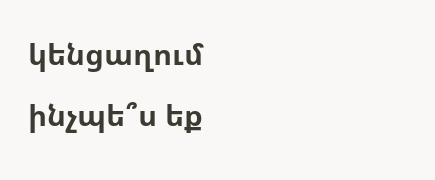կենցաղում ինչպե՞ս եք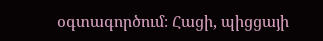օգտագործում։ Հացի, պիցցայի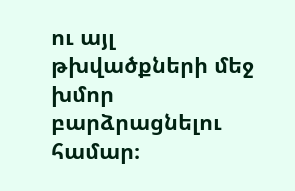ու այլ թխվածքների մեջ խմոր բարձրացնելու համար։